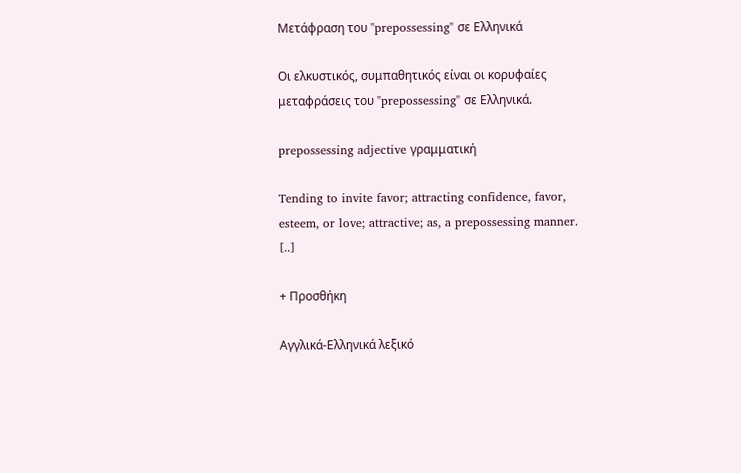Μετάφραση του "prepossessing" σε Ελληνικά

Οι ελκυστικός, συμπαθητικός είναι οι κορυφαίες μεταφράσεις του "prepossessing" σε Ελληνικά.

prepossessing adjective γραμματική

Tending to invite favor; attracting confidence, favor, esteem, or love; attractive; as, a prepossessing manner. [..]

+ Προσθήκη

Αγγλικά-Ελληνικά λεξικό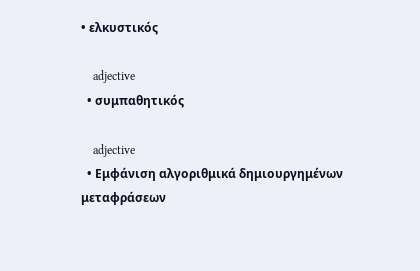• ελκυστικός

    adjective
  • συμπαθητικός

    adjective
  • Εμφάνιση αλγοριθμικά δημιουργημένων μεταφράσεων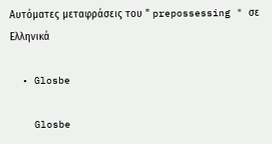Αυτόματες μεταφράσεις του " prepossessing " σε Ελληνικά

  • Glosbe

    Glosbe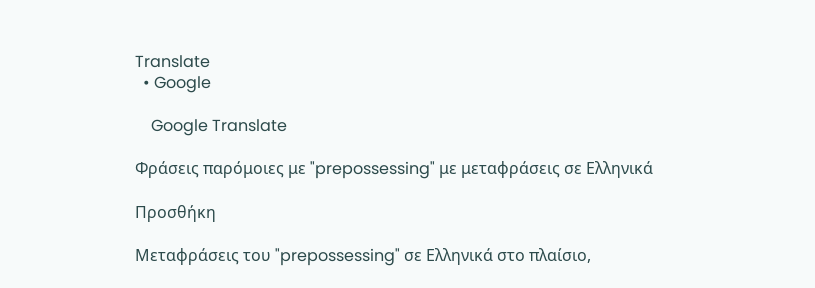Translate
  • Google

    Google Translate

Φράσεις παρόμοιες με "prepossessing" με μεταφράσεις σε Ελληνικά

Προσθήκη

Μεταφράσεις του "prepossessing" σε Ελληνικά στο πλαίσιο,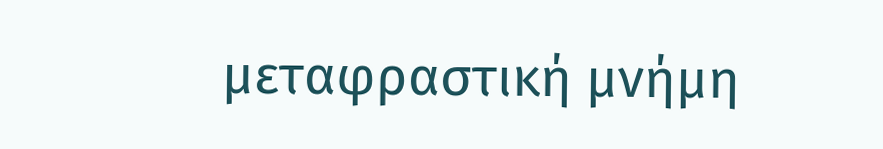μεταφραστική μνήμη